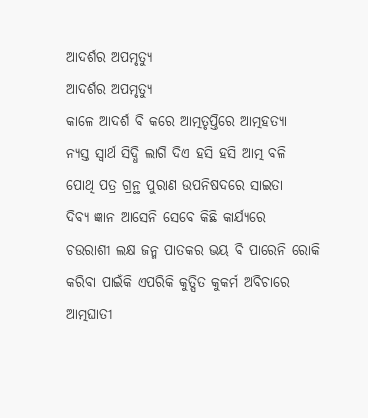ଆଦର୍ଶର ଅପମୃତ୍ୟୁ
ଆଦର୍ଶର ଅପମୃତ୍ୟୁ
କାଳେ ଆଦର୍ଶ ବି କରେ ଆତ୍ମତୃପ୍ତିରେ ଆତ୍ମହତ୍ଯା
ନ୍ଯସ୍ତ ସ୍ବାର୍ଥ ସିଦ୍ଧି ଲାଗି ଦିଏ ହସି ହସି ଆତ୍ମ ବଳି
ପୋଥି ପତ୍ର ଗ୍ରନ୍ଥ ପୁରାଣ ଉପନିଷଦରେ ସାଇତା
ଦିବ୍ୟ ଜ୍ଞାନ ଆସେନି ସେବେ କିଛି କାର୍ଯ୍ୟରେ
ଚଉରାଶୀ ଲକ୍ଷ ଜନ୍ମ ପାତକର ଭୟ ବି ପାରେନି ରୋକି
କରିବା ପାଇଁକି ଏପରିକି କୁତ୍ସିତ କୁକର୍ମ ଅବିଚାରେ
ଆତ୍ମଘାତୀ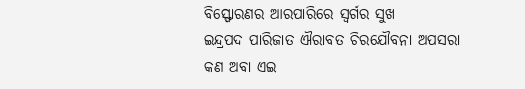ବିସ୍ଫୋରଣର ଆରପାରିରେ ସ୍ବର୍ଗର ସୁଖ
ଇନ୍ଦ୍ରପଦ ପାରିଜାତ ଐରାବତ ଚିରଯୌବନା ଅପସରା
କଣ ଅବା ଏଇ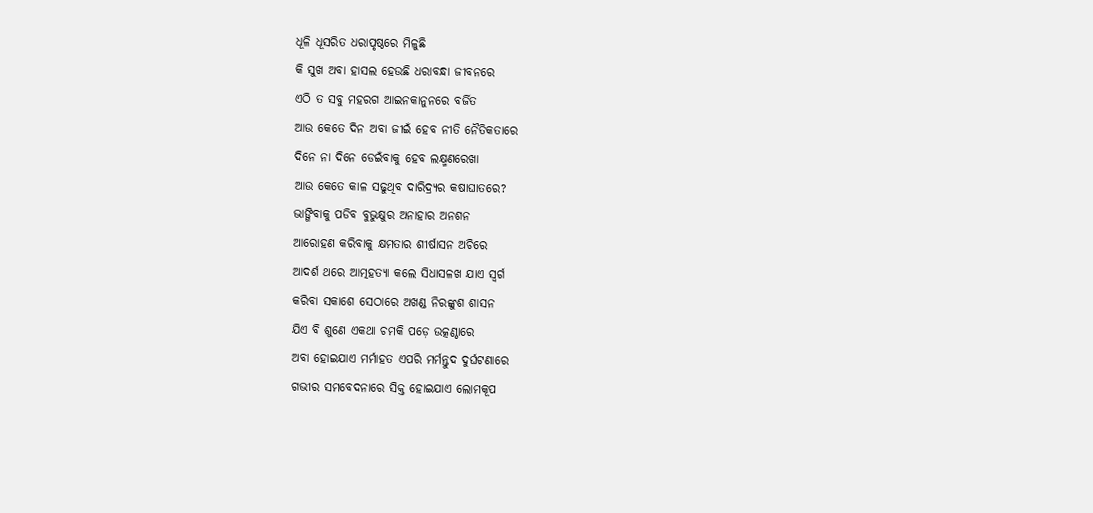ଧୂଳି ଧୂସରିତ ଧରାପୃଷ୍ଠରେ ମିଳୁଛି
କି ସୁଖ ଅବା ହାସଲ ହେଉଛି ଧରାବନ୍ଧା ଜୀବନରେ
ଏଠି ତ ସବୁ ମହରଗ ଆଇନକାନୁନରେ ବର୍ଜିତ
ଆଉ କେତେ ଦିନ ଅବା ଜୀଇଁ ହେବ ନୀତି ନୈତିକତାରେ
ଦିନେ ନା ଦିନେ ଡେଇଁବାକୁ ହେବ ଲକ୍ଷ୍ମଣରେଖା
ଆଉ କେତେ କାଳ ସଢୁଥିବ ଦାରିଦ୍ର୍ୟର କଷାଘାତରେ?
ଭାଙ୍ଗିବାକୁ ପଡିବ ବୁଭୁକ୍ଷୁର ଅନାହାର ଅନଶନ
ଆରୋହଣ କରିବାକୁ କ୍ଷମତାର ଶୀର୍ଷାସନ ଅଚିରେ
ଆଦର୍ଶ ଥରେ ଆତ୍ମହତ୍ଯା କଲେ ସିଧାସଳଖ ଯାଏ ସ୍ବର୍ଗ
କରିବା ସକାଶେ ସେଠାରେ ଅଖଣ୍ଡ ନିରଙ୍କୁଶ ଶାସନ
ଯିଏ ବି ଶୁଣେ ଏକଥା ଚମକି ପଡ଼େ ଉତ୍କଣ୍ଠାରେ
ଅବା ହୋଇଯାଏ ମର୍ମାହତ ଏପରି ମର୍ମନ୍ତୁଦ ଦୁର୍ଘଟଣାରେ
ଗଭୀର ସମବେଦନାରେ ସିକ୍ତ ହୋଇଯାଏ ଲୋମକୂପ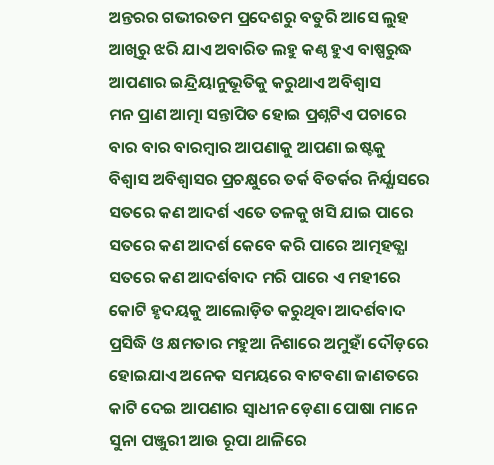ଅନ୍ତରର ଗଭୀରତମ ପ୍ରଦେଶରୁ ବତୁରି ଆସେ ଲୁହ
ଆଖିରୁ ଝରି ଯାଏ ଅବାରିତ ଲହୁ କଣ୍ଠ ହୁଏ ବାଷ୍ପରୁଦ୍ଧ
ଆପଣାର ଇନ୍ଦ୍ରିୟାନୁଭୂତିକୁ କରୁଥାଏ ଅବିଶ୍ଵାସ
ମନ ପ୍ରାଣ ଆତ୍ମା ସନ୍ତାପିତ ହୋଇ ପ୍ରଶ୍ନଟିଏ ପଚାରେ
ବାର ବାର ବାରମ୍ବାର ଆପଣାକୁ ଆପଣା ଇଷ୍ଟକୁ
ବିଶ୍ବାସ ଅବିଶ୍ଵାସର ପ୍ରଚକ୍ଷୁରେ ତର୍କ ବିତର୍କର ନିର୍ଯ୍ଯାସରେ
ସତରେ କଣ ଆଦର୍ଶ ଏତେ ତଳକୁ ଖସି ଯାଇ ପାରେ
ସତରେ କଣ ଆଦର୍ଶ କେବେ କରି ପାରେ ଆତ୍ମହତ୍ଯା
ସତରେ କଣ ଆଦର୍ଶବାଦ ମରି ପାରେ ଏ ମହୀରେ
କୋଟି ହୃଦୟକୁ ଆଲୋଡ଼ିତ କରୁଥିବା ଆଦର୍ଶବାଦ
ପ୍ରସିଦ୍ଧି ଓ କ୍ଷମତାର ମହୁଆ ନିଶାରେ ଅମୁହାଁ ଦୌଡ଼ରେ
ହୋଇଯାଏ ଅନେକ ସମୟରେ ବାଟବଣା ଜାଣତରେ
କାଟି ଦେଇ ଆପଣାର ସ୍ବାଧୀନ ଡ଼େଣା ପୋଷା ମାନେ
ସୁନା ପଞ୍ଜୁରୀ ଆଉ ରୂପା ଥାଳିରେ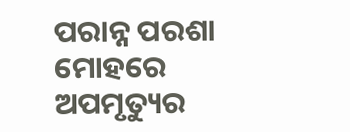ପରାନ୍ନ ପରଶା ମୋହରେ
ଅପମୃତ୍ୟୁର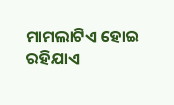ମାମଲାଟିଏ ହୋଇ ରହିଯାଏ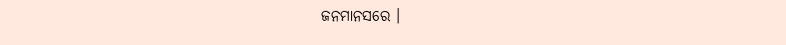ଜନମାନସରେ ।